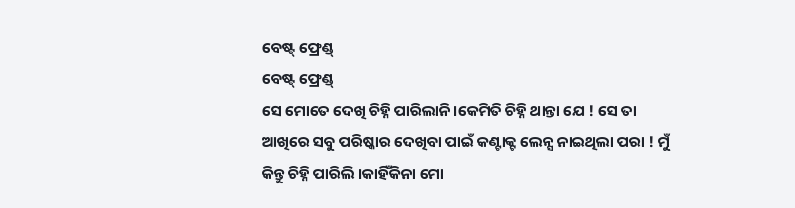ବେଷ୍ଟ୍ ଫ୍ରେଣ୍ଡ୍
ବେଷ୍ଟ୍ ଫ୍ରେଣ୍ଡ୍
ସେ ମୋତେ ଦେଖି ଚିହ୍ନି ପାରିଲାନି।କେମିତି ଚିହ୍ନି ଥାନ୍ତା ଯେ ! ସେ ତା ଆଖିରେ ସବୁ ପରିଷ୍କାର ଦେଖିବା ପାଇଁ କଣ୍ଟାକ୍ଟ ଲେନ୍ସ ନାଇଥିଲା ପରା ! ମୁଁ କିନ୍ତୁ ଚିହ୍ନି ପାରିଲି ।କାହିଁକିନା ମୋ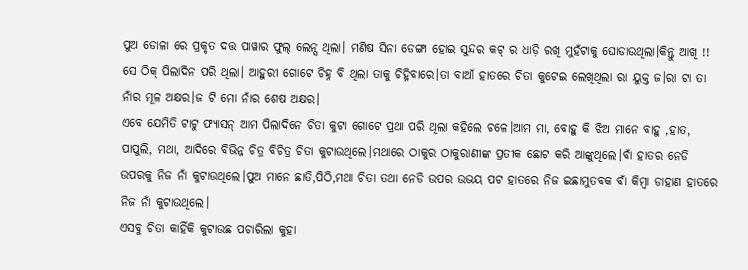ପୁଅ ଡୋଳା ରେ ପ୍ରକୃତ ଦତ୍ତ ପାୱାର ଫୁଲ୍ ଲେନ୍ସ ଥିଲା। ମଣିଷ ସିନା ଡେଙ୍ଗା ହୋଇ ସୁନ୍ଦର କଟ୍ ର ଧାଡ଼ି ରଖି ମୁହଁଟାକୁ ଘୋଡାଉଥିଲା।କିନ୍ତୁ ଆଖି !! ସେ ଠିକ୍ ପିଲାଦିନ ପରି ଥିଲା। ଆହୁରୀ ଗୋଟେ ଚିହ୍ନ ବି ଥିଲା ତାକୁ ଚିହ୍ନିବାରେ।ତା ବାଆଁ ହାତରେ ଚିତା କୁଟେଇ ଲେଖିଥିଲା ରା ୟୁକ୍ତ ଜ।ରା ଟା ତା ନାଁର ମୂଳ ଅକ୍ଷର।ଜ ଟି ମୋ ନାଁର ଶେଷ ଅକ୍ଷର।
ଏବେ ଯେମିତି ଟାଟୁ ଫ୍ୟାସନ୍ ଆମ ପିଲାଦିନେ ଚିତା କୁଟା ଗୋଟେ ପ୍ରଥା ପରି ଥିଲା କହିଲେ ଚଳେ।ଆମ ମା, ବୋହୁ କି ଝିଅ ମାନେ ବାହୁ ,ହାତ, ପାପୁଲି, ମଥା, ଆଦିରେ ବିଭିନ୍ନ ଚିତ୍ର ବିଚିତ୍ର ଚିତା କୁଟାଉଥିଲେ।ମଥାରେ ଠାକୁର ଠାକୁରାଣୀଙ୍କ ପ୍ରତୀକ ଛୋଟ କରି ଆଙ୍କୁଥିଲେ।ବାଁ ହାତର ନେଡି ଉପରକୁ ନିଜ ନାଁ କୁଟାଉଥିଲେ।ପୁଅ ମାନେ ଛାତି,ପିଠି,ମଥା ଚିତା ତଥା ନେଡି ଉପର ଉଭୟ ପଟ ହାତରେ ନିଜ ଇଛାମୁତବକ ବାଁ କିମ୍ବା ଡାହାଣ ହାତରେ ନିଜ ନାଁ କୁଟାଉଥିଲେ।
ଏସବୁ ଚିତା କାହିଁକି କୁଟାଉଛ ପଚାରିଲା କୁହା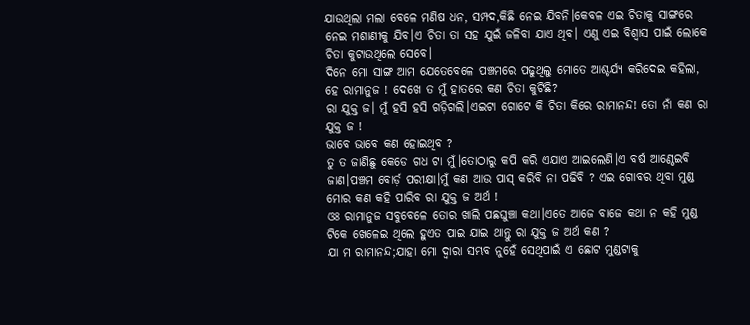ଯାଉଥିଲା ମଲା ବେଳେ ମଣିଷ ଧନ, ସମ୍ପଦ,କିଛି ନେଇ ଯିବନି।କେବଳ ଏଇ ଚିତାକୁ ସାଙ୍ଗରେ ନେଇ ମଶାଣୀକୁ ଯିବ।ଏ ଚିତା ତା ସହ ଯୁଇଁ ଜଳିବା ଯାଏ ଥିବ। ଏଣୁ ଏଇ ବିଶ୍ବାସ ପାଇଁ ଲୋକେ ଚିତା କୁଟାଉଥିଲେ ସେବେ।
ଦିନେ ମୋ ସାଙ୍ଗ ଆମ ଯେତେବେଳେ ପଞ୍ଚମରେ ପଢୁଥିଲୁ ମୋତେ ଆଶ୍ଚର୍ଯ୍ୟ କରିଦେଇ କହିଲା, ହେ ରାମାନୁଜ ! ଦେଖେ ତ ମୁଁ ହାତରେ କଣ ଚିତା କୁଟିଛି?
ରା ଯୁକ୍ତ ଜ। ମୁଁ ହସି ହସି ଗଡ଼ିଗଲି।ଏଇଟା ଗୋଟେ କି ଚିତା କିରେ ରାମାନନ୍ଦ! ତୋ ନାଁ କଣ ରା ଯୁକ୍ତ ଜ !
ଭାବେ ଭାବେ କଣ ହୋଇଥିବ ?
ତୁ ତ ଜାଣିଛୁ କେଡେ ଗଧ ଟା ମୁଁ।ତୋଠାରୁ କପି କରି ଏଯାଏ ଆଇଲେଣି।ଏ ବର୍ଷ ଆଣ୍ଠେଇବି ଜାଣ।ପଞ୍ଚମ ବୋର୍ଡ଼ ପରୀକ୍ଷା।ମୁଁ କଣ ଆଉ ପାସ୍ କରିବି ନା ପଢିବି ? ଏଇ ଗୋବର ଥିବା ମୁଣ୍ଡ ମୋର କଣ କହି ପାରିବ ରା ଯୁକ୍ତ ଜ ଅର୍ଥ !
ଓଃ ରାମାନୁଜ ସବୁବେଳେ ତୋର ଖାଲି ପଛଘୁଞ୍ଚା କଥା।ଏତେ ଆଜେ ବାଜେ କଥା ନ କହି ମୁଣ୍ଡ ଟିକେ ଖେଳେଇ ଥିଲେ ହୁଏତ ପାଇ ଯାଇ ଥାନ୍ତୁ ରା ଯୁକ୍ତ ଜ ଅର୍ଥ କଣ ?
ଯା ମ ରାମାନନ୍ଦ;ଯାହା ମୋ ଦ୍ୱାରା ସମ୍ଭବ ନୁହେଁ ସେଥିପାଇଁ ଏ ଛୋଟ ମୁଣ୍ଡଟାକୁ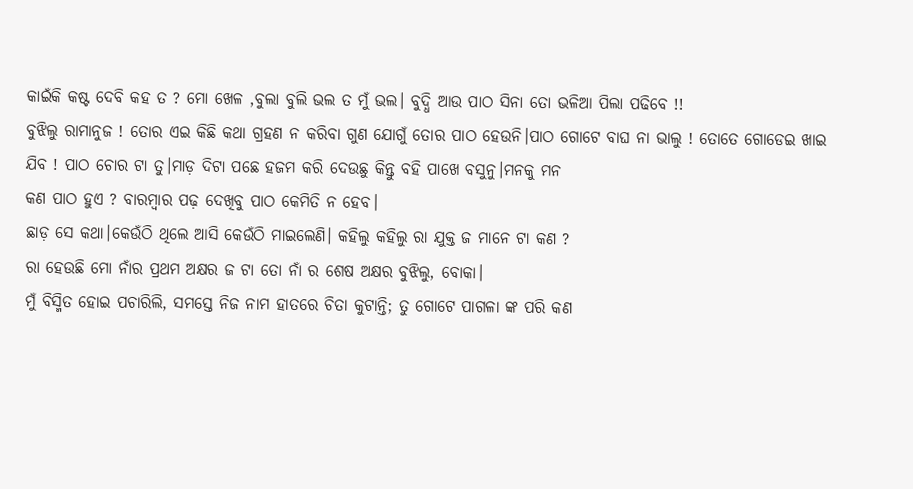କାଇଁକି କଷ୍ଟ ଦେବି କହ ତ ? ମୋ ଖେଳ ,ବୁଲା ବୁଲି ଭଲ ତ ମୁଁ ଭଲ। ବୁଦ୍ଧି ଆଉ ପାଠ ସିନା ତୋ ଭଳିଆ ପିଲା ପଢିବେ !!
ବୁଝିଲୁ ରାମାନୁଜ ! ତୋର ଏଇ କିଛି କଥା ଗ୍ରହଣ ନ କରିବା ଗୁଣ ଯୋଗୁଁ ତୋର ପାଠ ହେଉନି।ପାଠ ଗୋଟେ ବାଘ ନା ଭାଲୁ ! ତୋତେ ଗୋଡେଇ ଖାଇ
ଯିବ ! ପାଠ ଚୋର ଟା ତୁ।ମାଡ଼ ଦିଟା ପଛେ ହଜମ କରି ଦେଉଛୁ କିନ୍ତୁ ବହି ପାଖେ ବସୁନୁ।ମନକୁ ମନ
କଣ ପାଠ ହୁଏ ? ବାରମ୍ବାର ପଢ଼ ଦେଖିବୁ ପାଠ କେମିତି ନ ହେବ।
ଛାଡ଼ ସେ କଥା।କେଉଁଠି ଥିଲେ ଆସି କେଉଁଠି ମାଇଲେଣି। କହିଲୁ କହିଲୁ ରା ଯୁକ୍ତ ଜ ମାନେ ଟା କଣ ?
ରା ହେଉଛି ମୋ ନାଁର ପ୍ରଥମ ଅକ୍ଷର ଜ ଟା ତୋ ନାଁ ର ଶେଷ ଅକ୍ଷର ବୁଝିଲୁ, ବୋକା।
ମୁଁ ବିସ୍ମିତ ହୋଇ ପଚାରିଲି, ସମସ୍ତେ ନିଜ ନାମ ହାତରେ ଚିତା କୁଟାନ୍ତି; ତୁ ଗୋଟେ ପାଗଳା ଙ୍କ ପରି କଣ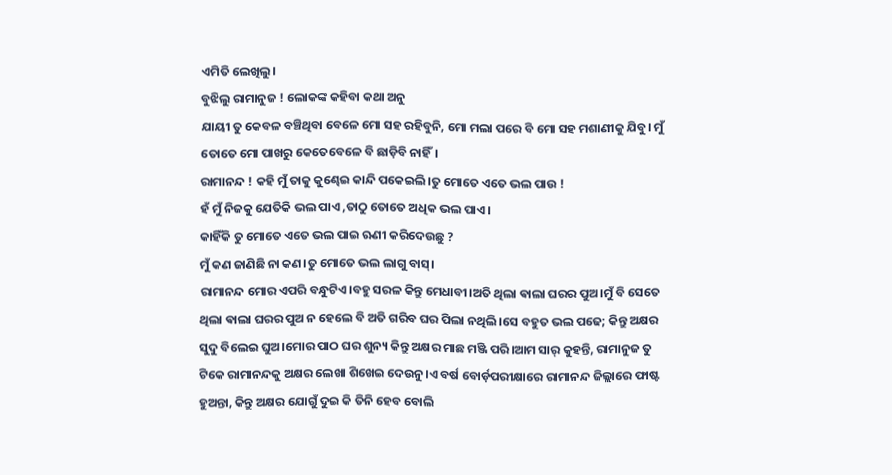ଏମିତି ଲେଖିଲୁ।
ବୁଝିଲୁ ରାମାନୁଜ ! ଲୋକଙ୍କ କହିବା କଥା ଅନୁ
ଯାୟୀ ତୁ କେବଳ ବଞ୍ଚିଥିବା ବେଳେ ମୋ ସହ ରହିବୁନି, ମୋ ମଲା ପରେ ବି ମୋ ସହ ମଶାଣୀକୁ ଯିବୁ। ମୁଁ ତୋତେ ମୋ ପାଖରୁ କେତେବେଳେ ବି ଛାଡ଼ିବି ନାହିଁ।
ରାମାନନ୍ଦ ! କହି ମୁଁ ତାକୁ କୁଣ୍ଢେଇ କାନ୍ଦି ପକେଇଲି।ତୁ ମୋତେ ଏତେ ଭଲ ପାଉ !
ହଁ ମୁଁ ନିଜକୁ ଯେତିକି ଭଲ ପାଏ ,ତାଠୁ ତୋତେ ଅଧିକ ଭଲ ପାଏ।
କାହିଁକି ତୁ ମୋତେ ଏତେ ଭଲ ପାଇ ଋଣୀ କରିଦେଉଛୁ ?
ମୁଁ କଣ ଜାଣିଛି ନା କଣ।ତୁ ମୋତେ ଭଲ ଲାଗୁ ବାସ୍।
ରାମାନନ୍ଦ ମୋର ଏପରି ବନ୍ଧୁଟିଏ।ବହୁ ସରଳ କିନ୍ତୁ ମେଧାବୀ।ଅତି ଥିଲା ଵାଲା ଘରର ପୁଅ।ମୁଁ ବି ସେତେ ଥିଲା ଵାଲା ଘରର ପୁଅ ନ ହେଲେ ବି ଅତି ଗରିବ ଘର ପିଲା ନଥିଲି।ସେ ବହୁତ ଭଲ ପଢେ; କିନ୍ତୁ ଅକ୍ଷର ସୁଦୁ ବିଲେଇ ଘୁଅ।ମୋର ପାଠ ଘର ଶୁନ୍ୟ କିନ୍ତୁ ଅକ୍ଷର ମାଛ ମଞ୍ଜି ପରି।ଆମ ସାର୍ କୁହନ୍ତି, ରାମାନୁଜ ତୁ ଟିକେ ରାମାନନ୍ଦକୁ ଅକ୍ଷର ଲେଖା ଶିଖେଇ ଦେଉନୁ।ଏ ବର୍ଷ ବୋର୍ଡ଼ପରୀକ୍ଷାରେ ରାମାନନ୍ଦ ଜିଲ୍ଲାରେ ଫାଷ୍ଟ ହୁଅନ୍ତା, କିନ୍ତୁ ଅକ୍ଷର ଯୋଗୁଁ ଦୁଇ କି ତିନି ହେବ ବୋଲି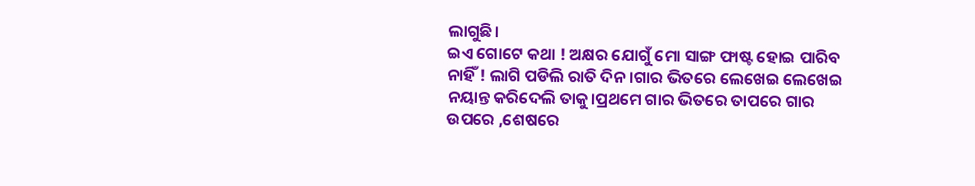ଲାଗୁଛି।
ଇଏ ଗୋଟେ କଥା ! ଅକ୍ଷର ଯୋଗୁଁ ମୋ ସାଙ୍ଗ ଫାଷ୍ଟ ହୋଇ ପାରିବ ନାହିଁ ! ଲାଗି ପଡିଲି ରାତି ଦିନ।ଗାର ଭିତରେ ଲେଖେଇ ଲେଖେଇ ନୟାନ୍ତ କରିଦେଲି ତାକୁ।ପ୍ରଥମେ ଗାର ଭିତରେ ତାପରେ ଗାର ଉପରେ ,ଶେଷରେ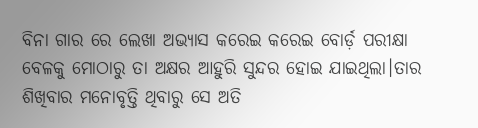ବିନା ଗାର ରେ ଲେଖା ଅଭ୍ୟାସ କରେଇ କରେଇ ବୋର୍ଡ଼ ପରୀକ୍ଷା ବେଳକୁ ମୋଠାରୁ ତା ଅକ୍ଷର ଆହୁରି ସୁନ୍ଦର ହୋଇ ଯାଇଥିଲା।ତାର ଶିଖିବାର ମନୋବୃତ୍ତି ଥିବାରୁ ସେ ଅତି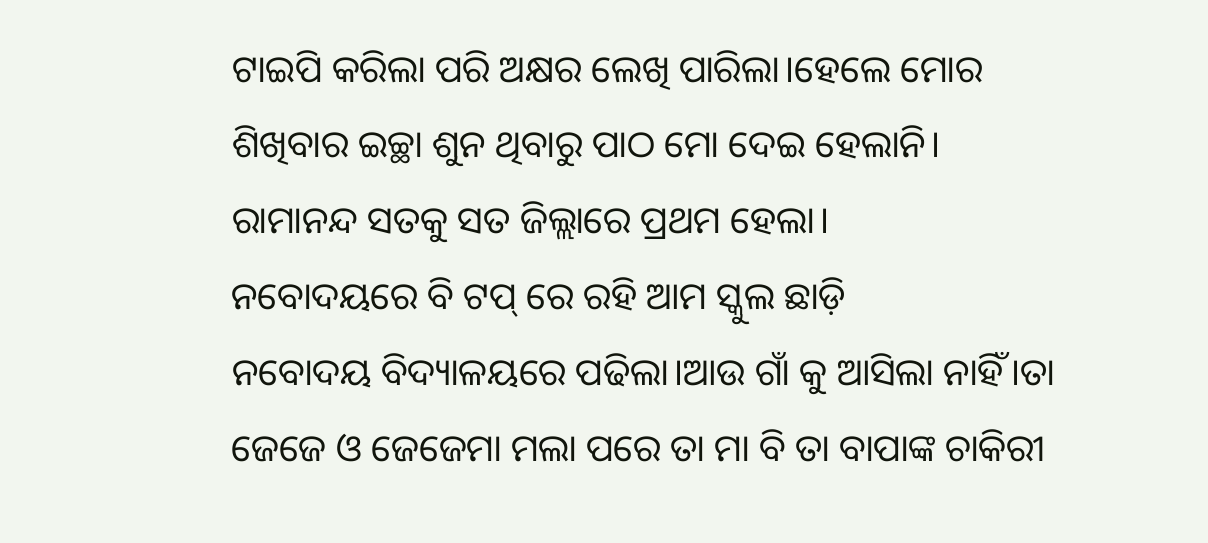ଟାଇପି କରିଲା ପରି ଅକ୍ଷର ଲେଖି ପାରିଲା।ହେଲେ ମୋର ଶିଖିବାର ଇଚ୍ଛା ଶୁନ ଥିବାରୁ ପାଠ ମୋ ଦେଇ ହେଲାନି।
ରାମାନନ୍ଦ ସତକୁ ସତ ଜିଲ୍ଲାରେ ପ୍ରଥମ ହେଲା।
ନବୋଦୟରେ ବି ଟପ୍ ରେ ରହି ଆମ ସ୍କୁଲ ଛାଡ଼ି
ନବୋଦୟ ବିଦ୍ୟାଳୟରେ ପଢିଲା।ଆଉ ଗାଁ କୁ ଆସିଲା ନାହିଁ।ତା ଜେଜେ ଓ ଜେଜେମା ମଲା ପରେ ତା ମା ବି ତା ବାପାଙ୍କ ଚାକିରୀ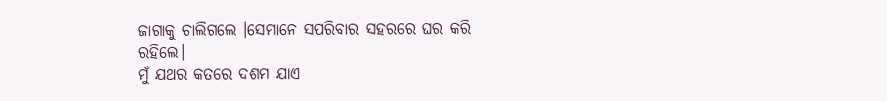ଜାଗାକୁ ଚାଲିଗଲେ ।ସେମାନେ ସପରିବାର ସହରରେ ଘର କରି ରହିଲେ।
ମୁଁ ଯଥର କତରେ ଦଶମ ଯାଏ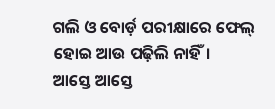ଗଲି ଓ ବୋର୍ଡ଼ ପରୀକ୍ଷାରେ ଫେଲ୍ ହୋଇ ଆଉ ପଢ଼ିଲି ନାହିଁ।
ଆସ୍ତେ ଆସ୍ତେ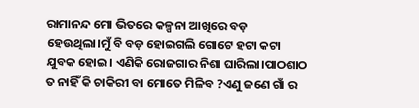ରାମାନନ୍ଦ ମୋ ଭିତରେ କଳ୍ପନା ଆଖିରେ ବଡ଼ ହେଉଥିଲା।ମୁଁ ବି ବଡ଼ ହୋଇଗଲି ଗୋଟେ ହଟା କଟା ଯୁବକ ହୋଇ। ଏଣିକି ରୋଜଗାର ନିଶା ଘାରିଲା।ପାଠଶାଠ ତ ନାହିଁ କି ଚାକିରୀ ବା ମୋତେ ମିଳିବ ?ଏଣୁ ଜଣେ ଗାଁ ର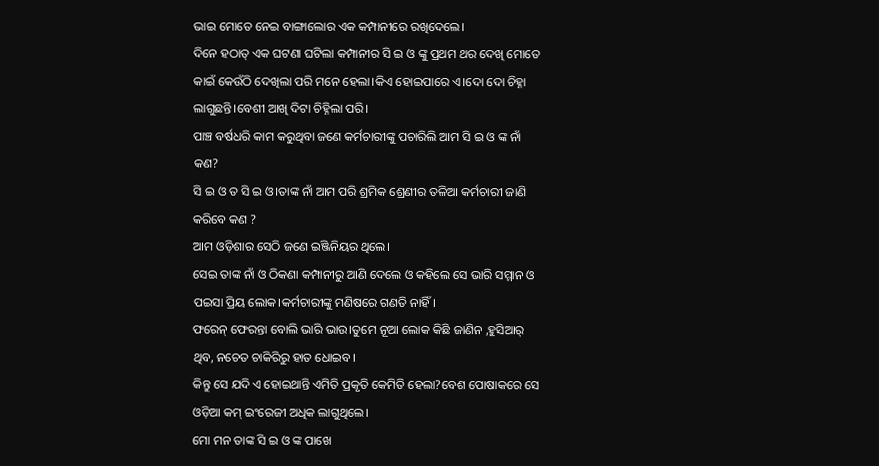ଭାଇ ମୋତେ ନେଇ ବାଙ୍ଗାଲୋର ଏକ କମ୍ପାନୀରେ ରଖିଦେଲେ।
ଦିନେ ହଠାତ୍ ଏକ ଘଟଣା ଘଟିଲା କମ୍ପାନୀର ସି ଇ ଓ ଙ୍କୁ ପ୍ରଥମ ଥର ଦେଖି ମୋତେ କାଇଁ କେଉଁଠି ଦେଖିଲା ପରି ମନେ ହେଲା।କିଏ ହୋଇପାରେ ଏ।ଦୋ ଦୋ ଚିହ୍ନା ଲାଗୁଛନ୍ତି।ବେଶୀ ଆଖି ଦିଟା ଚିହ୍ନିଲା ପରି।
ପାଞ୍ଚ ବର୍ଷଧରି କାମ କରୁଥିବା ଜଣେ କର୍ମଚାରୀଙ୍କୁ ପଚାରିଲି ଆମ ସି ଇ ଓ ଙ୍କ ନାଁ କଣ?
ସି ଇ ଓ ତ ସି ଇ ଓ।ତାଙ୍କ ନାଁ ଆମ ପରି ଶ୍ରମିକ ଶ୍ରେଣୀର ତଳିଆ କର୍ମଚାରୀ ଜାଣି କରିବେ କଣ ?
ଆମ ଓଡ଼ିଶାର ସେଠି ଜଣେ ଇଞ୍ଜିନିୟର ଥିଲେ।
ସେଇ ତାଙ୍କ ନାଁ ଓ ଠିକଣା କମ୍ପାନୀରୁ ଆଣି ଦେଲେ ଓ କହିଲେ ସେ ଭାରି ସମ୍ମାନ ଓ ପଇସା ପ୍ରିୟ ଲୋକ।କର୍ମଚାରୀଙ୍କୁ ମଣିଷରେ ଗଣତି ନାହିଁ।
ଫରେନ୍ ଫେରନ୍ତା ବୋଲି ଭାରି ଭାଉ।ତୁମେ ନୂଆ ଲୋକ କିଛି ଜାଣିନ ,ହୁସିଆର୍ ଥିବ, ନଚେତ ଚାକିରିରୁ ହାତ ଧୋଇବ।
କିନ୍ତୁ ସେ ଯଦି ଏ ହୋଇଥାନ୍ତି ଏମିତି ପ୍ରକୃତି କେମିତି ହେଲା?ବେଶ ପୋଷାକରେ ସେ ଓଡ଼ିଆ କମ୍ ଇଂରେଜୀ ଅଧିକ ଲାଗୁଥିଲେ।
ମୋ ମନ ତାଙ୍କ ସି ଇ ଓ ଙ୍କ ପାଖେ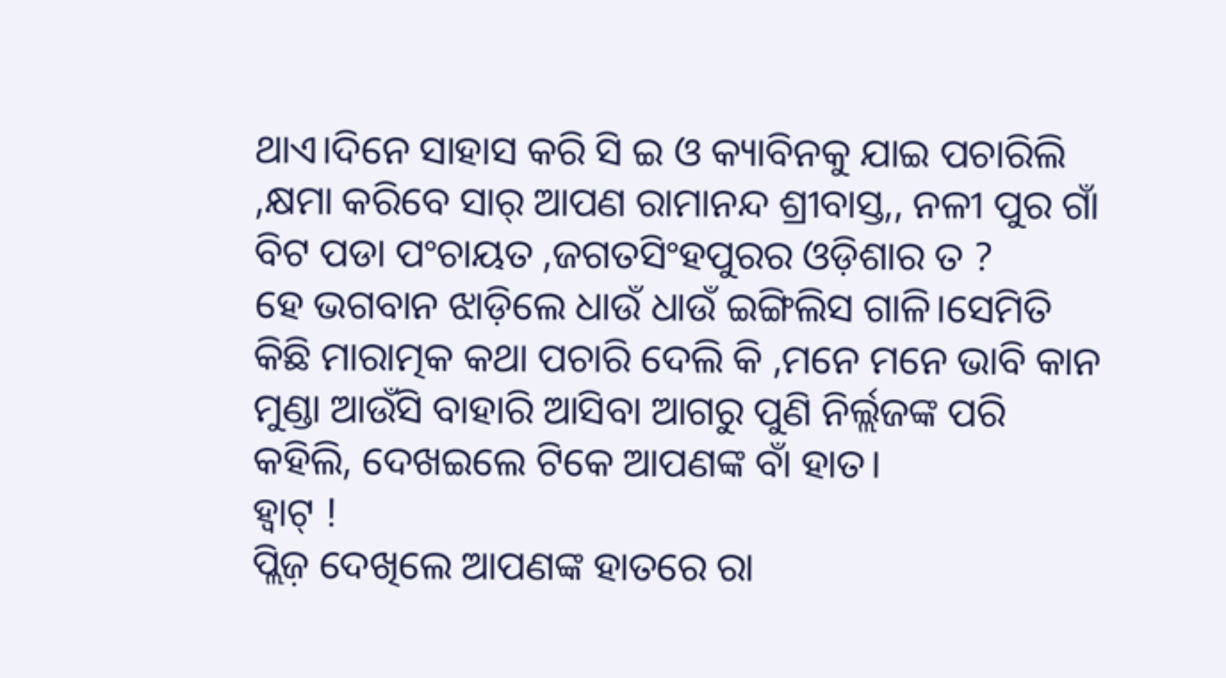ଥାଏ।ଦିନେ ସାହାସ କରି ସି ଇ ଓ କ୍ୟାବିନକୁ ଯାଇ ପଚାରିଲି ,କ୍ଷମା କରିବେ ସାର୍ ଆପଣ ରାମାନନ୍ଦ ଶ୍ରୀବାସ୍ତ,, ନଳୀ ପୁର ଗାଁ ବିଟ ପଡା ପଂଚାୟତ ,ଜଗତସିଂହପୁରର ଓଡ଼ିଶାର ତ ?
ହେ ଭଗବାନ ଝାଡ଼ିଲେ ଧାଉଁ ଧାଉଁ ଇଙ୍ଗିଲିସ ଗାଳି।ସେମିତି କିଛି ମାରାତ୍ମକ କଥା ପଚାରି ଦେଲି କି ,ମନେ ମନେ ଭାବି କାନ ମୁଣ୍ଡା ଆଉଁସି ବାହାରି ଆସିବା ଆଗରୁ ପୁଣି ନିର୍ଲ୍ଲଜଙ୍କ ପରି କହିଲି, ଦେଖଇଲେ ଟିକେ ଆପଣଙ୍କ ବାଁ ହାତ।
ହ୍ଵାଟ୍ !
ପ୍ଲିଜ଼ ଦେଖିଲେ ଆପଣଙ୍କ ହାତରେ ରା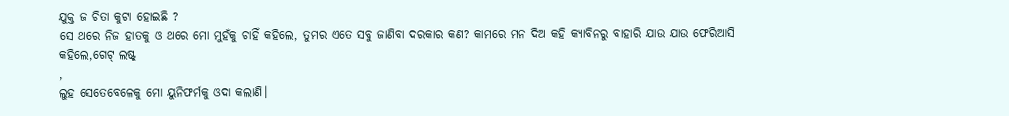ଯୁକ୍ତ ଜ ଚିତା କୁଟା ହୋଇଛି ?
ସେ ଥରେ ନିଜ ହାତକୁ ଓ ଥରେ ମୋ ମୁହଁକୁ ଚାହିଁ କହିଲେ, ତୁମର ଏତେ ସବୁ ଜାଣିବା ଦରକାର କଣ? କାମରେ ମନ ଦିଅ କହି କ୍ୟାବିନରୁ ବାହାରି ଯାଉ ଯାଉ ଫେରିଆସି କହିଲେ,ଗେଟ୍ ଲଷ୍ଟ୍
,
ଲୁହ ସେତେବେଳେକୁ ମୋ ୟୁନିଫର୍ମକୁ ଓଦା କଲାଣି।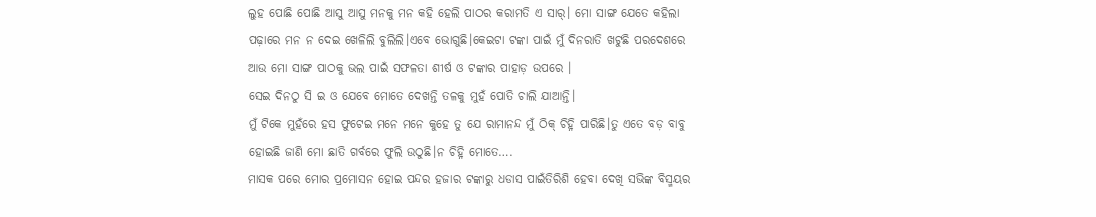ଲୁହ ପୋଛି ପୋଛି ଆସୁ ଆସୁ ମନକୁ ମନ କହି ହେଲି ପାଠର କରାମତି ଏ ସାର୍। ମୋ ସାଙ୍ଗ ଯେତେ କହିଲା ପଢ଼ାରେ ମନ ନ ଦେଇ ଖେଳିଲି ବୁଲିଲି।ଏବେ ଭୋଗୁଛି।କେଇଟା ଟଙ୍କା ପାଇଁ ମୁଁ ଦିନରାତି ଖଟୁଛି ପରଦେଶରେ ଆଉ ମୋ ସାଙ୍ଗ ପାଠକୁ ଭଲ ପାଇଁ ସଫଳତା ଶୀର୍ଷ ଓ ଟଙ୍କାର ପାହାଡ଼ ଉପରେ ।
ସେଇ ଦିନଠୁ ସି ଇ ଓ ଯେବେ ମୋତେ ଦେଖନ୍ତି ତଳକୁ ମୁହଁ ପୋତି ଚାଲି ଯାଆନ୍ତି।
ମୁଁ ଟିକେ ମୁହଁରେ ହସ ଫୁଟେଇ ମନେ ମନେ କୁହେ ତୁ ଯେ ରାମାନନ୍ଦ ମୁଁ ଠିକ୍ ଚିହ୍ନି ପାରିଛି।ତୁ ଏତେ ବଡ଼ ବାବୁ ହୋଇଛି ଜାଣି ମୋ ଛାତି ଗର୍ବରେ ଫୁଲି ଉଠୁଛି।ନ ଚିହ୍ନି ମୋତେ….
ମାସକ ପରେ ମୋର ପ୍ରମୋସନ ହୋଇ ପନ୍ଦର ହଜାର ଟଙ୍କାରୁ ଧଡାସ ପାଇଁତିରିଶି ହେବା ଦେଖି ସଭିଙ୍କ ବିସ୍ମୟର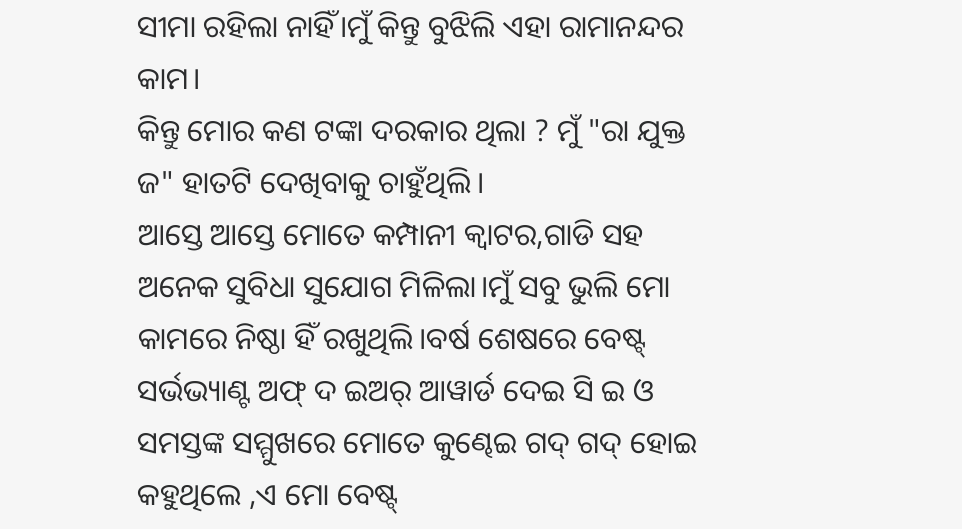ସୀମା ରହିଲା ନାହିଁ।ମୁଁ କିନ୍ତୁ ବୁଝିଲି ଏହା ରାମାନନ୍ଦର କାମ।
କିନ୍ତୁ ମୋର କଣ ଟଙ୍କା ଦରକାର ଥିଲା ? ମୁଁ "ରା ଯୁକ୍ତ ଜ" ହାତଟି ଦେଖିବାକୁ ଚାହୁଁଥିଲି।
ଆସ୍ତେ ଆସ୍ତେ ମୋତେ କମ୍ପାନୀ କ୍ବାଟର,ଗାଡି ସହ ଅନେକ ସୁବିଧା ସୁଯୋଗ ମିଳିଲା।ମୁଁ ସବୁ ଭୁଲି ମୋ କାମରେ ନିଷ୍ଠା ହିଁ ରଖୁଥିଲି।ବର୍ଷ ଶେଷରେ ବେଷ୍ଟ୍ ସର୍ଭଭ୍ୟାଣ୍ଟ ଅଫ୍ ଦ ଇଅର୍ ଆୱାର୍ଡ ଦେଇ ସି ଇ ଓ ସମସ୍ତଙ୍କ ସମ୍ମୁଖରେ ମୋତେ କୁଣ୍ଢେଇ ଗଦ୍ ଗଦ୍ ହୋଇ କହୁଥିଲେ ,ଏ ମୋ ବେଷ୍ଟ୍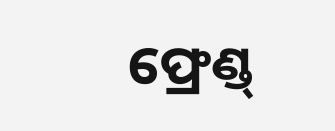ଫ୍ରେଣ୍ଡ୍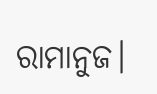ରାମାନୁଜ।